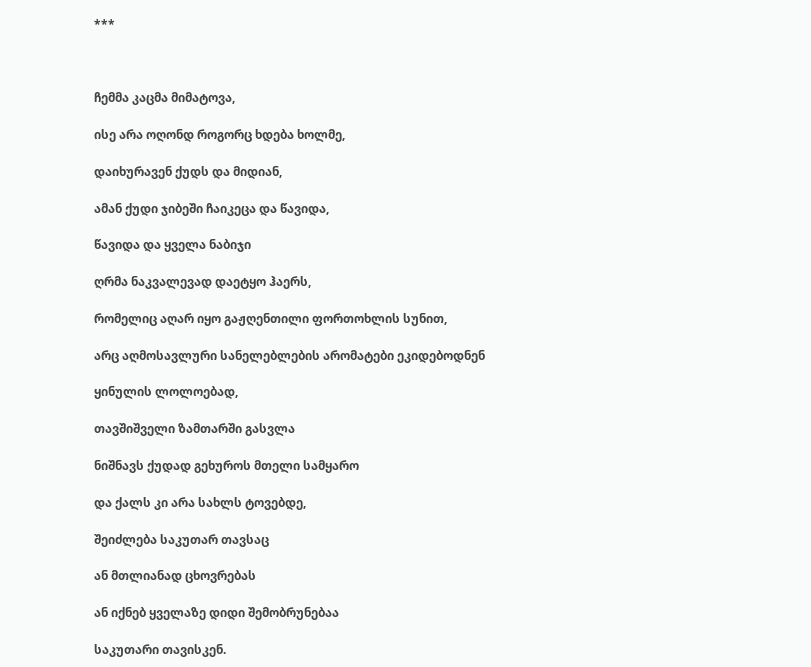***



ჩემმა კაცმა მიმატოვა,

ისე არა ოღონდ როგორც ხდება ხოლმე,

დაიხურავენ ქუდს და მიდიან,

ამან ქუდი ჯიბეში ჩაიკეცა და წავიდა,

წავიდა და ყველა ნაბიჯი

ღრმა ნაკვალევად დაეტყო ჰაერს,

რომელიც აღარ იყო გაჟღენთილი ფორთოხლის სუნით,

არც აღმოსავლური სანელებლების არომატები ეკიდებოდნენ

ყინულის ლოლოებად,

თავშიშველი ზამთარში გასვლა

ნიშნავს ქუდად გეხუროს მთელი სამყარო

და ქალს კი არა სახლს ტოვებდე,

შეიძლება საკუთარ თავსაც

ან მთლიანად ცხოვრებას

ან იქნებ ყველაზე დიდი შემობრუნებაა

საკუთარი თავისკენ.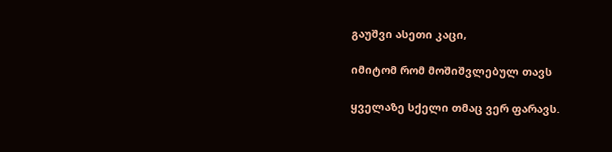გაუშვი ასეთი კაცი,

იმიტომ რომ მოშიშვლებულ თავს

ყველაზე სქელი თმაც ვერ ფარავს.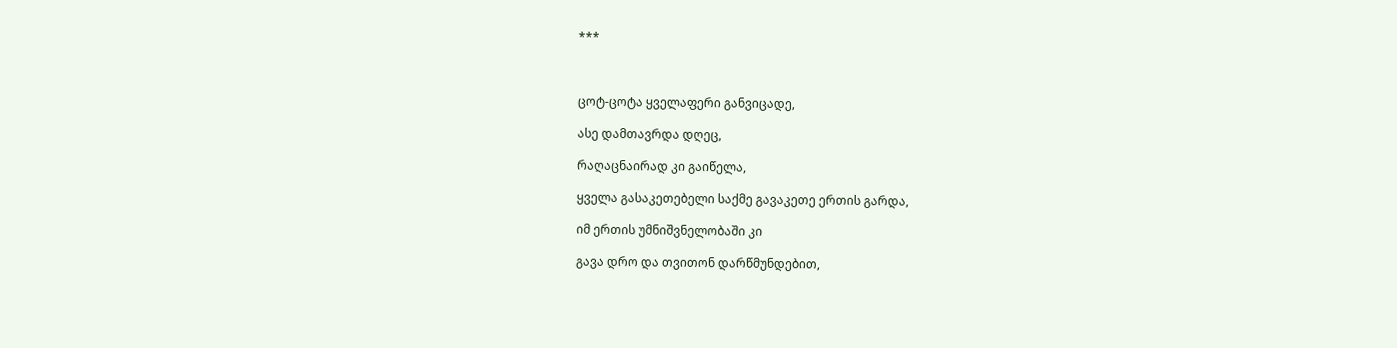***



ცოტ-ცოტა ყველაფერი განვიცადე,

ასე დამთავრდა დღეც,

რაღაცნაირად კი გაიწელა,

ყველა გასაკეთებელი საქმე გავაკეთე ერთის გარდა,

იმ ერთის უმნიშვნელობაში კი

გავა დრო და თვითონ დარწმუნდებით,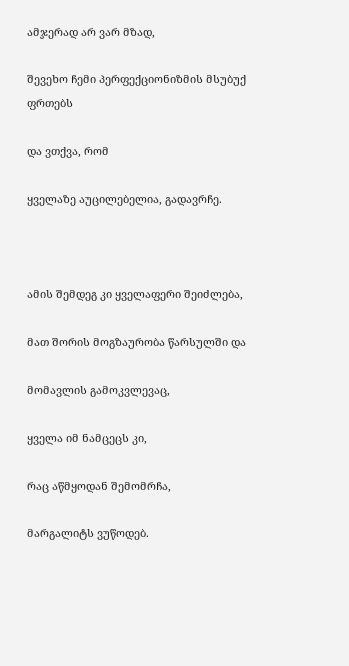ამჯერად არ ვარ მზად,

შევეხო ჩემი პერფექციონიზმის მსუბუქ ფრთებს

და ვთქვა, რომ

ყველაზე აუცილებელია, გადავრჩე.



ამის შემდეგ კი ყველაფერი შეიძლება,

მათ შორის მოგზაურობა წარსულში და

მომავლის გამოკვლევაც,

ყველა იმ ნამცეცს კი,

რაც აწმყოდან შემომრჩა,

მარგალიტს ვუწოდებ.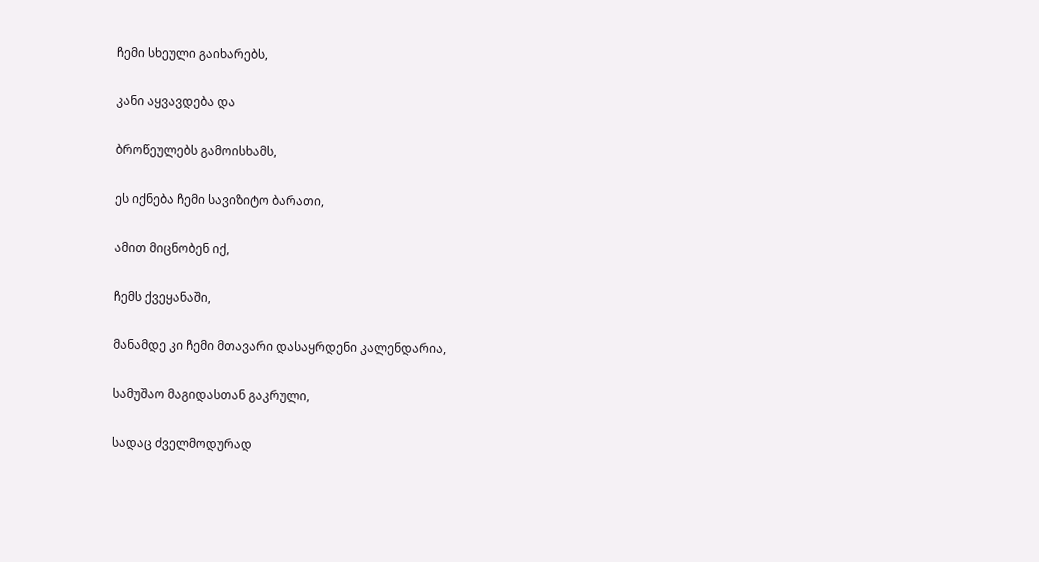ჩემი სხეული გაიხარებს,

კანი აყვავდება და

ბროწეულებს გამოისხამს,

ეს იქნება ჩემი სავიზიტო ბარათი,

ამით მიცნობენ იქ,

ჩემს ქვეყანაში,

მანამდე კი ჩემი მთავარი დასაყრდენი კალენდარია,

სამუშაო მაგიდასთან გაკრული,

სადაც ძველმოდურად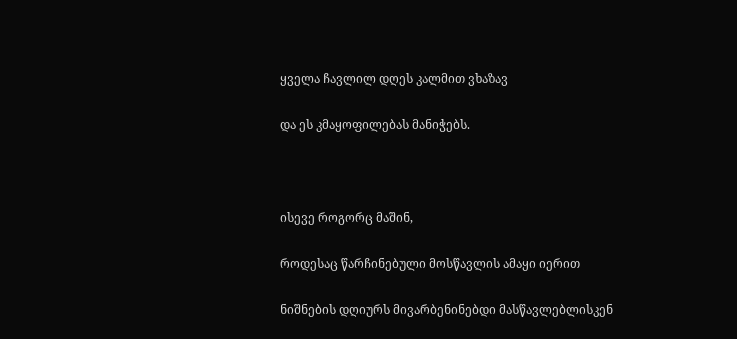ყველა ჩავლილ დღეს კალმით ვხაზავ

და ეს კმაყოფილებას მანიჭებს.



ისევე როგორც მაშინ,

როდესაც წარჩინებული მოსწავლის ამაყი იერით

ნიშნების დღიურს მივარბენინებდი მასწავლებლისკენ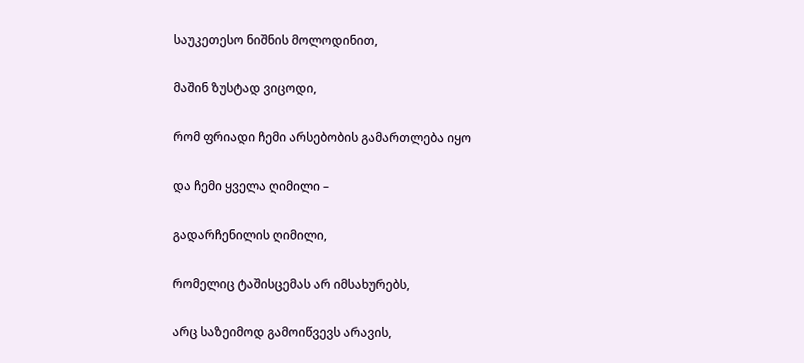საუკეთესო ნიშნის მოლოდინით,

მაშინ ზუსტად ვიცოდი,

რომ ფრიადი ჩემი არსებობის გამართლება იყო

და ჩემი ყველა ღიმილი –

გადარჩენილის ღიმილი,

რომელიც ტაშისცემას არ იმსახურებს,

არც საზეიმოდ გამოიწვევს არავის,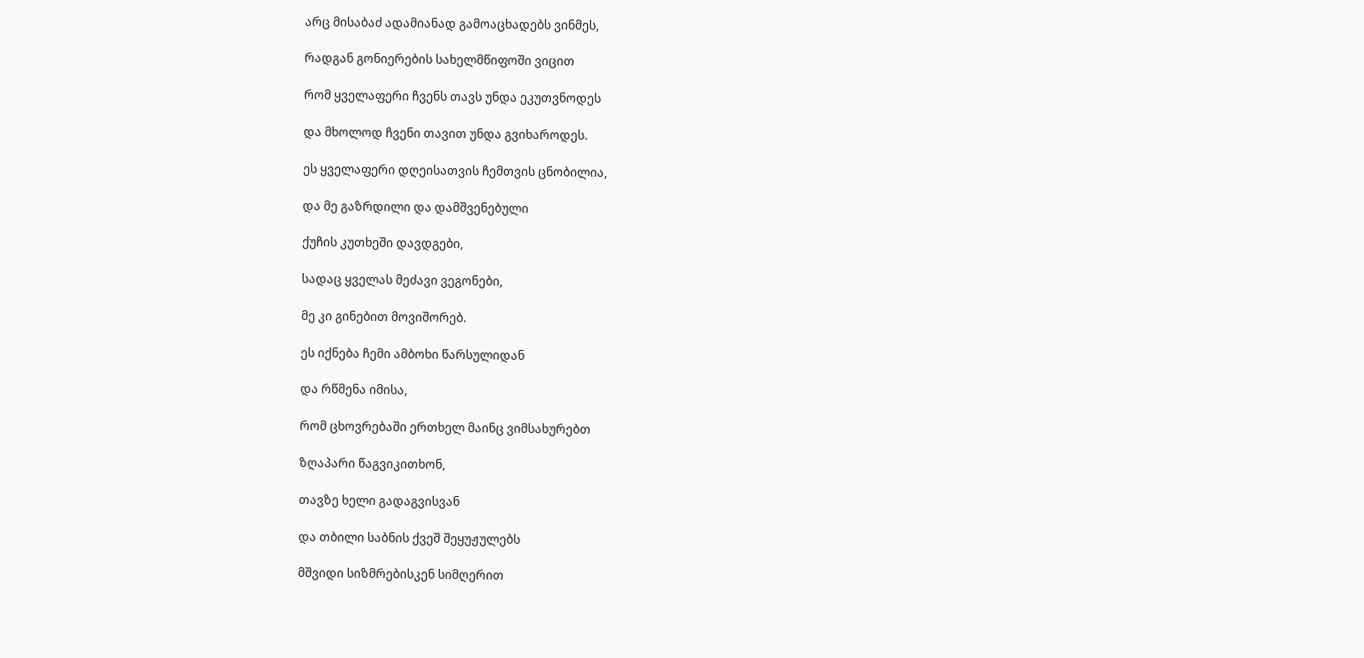არც მისაბაძ ადამიანად გამოაცხადებს ვინმეს,

რადგან გონიერების სახელმწიფოში ვიცით

რომ ყველაფერი ჩვენს თავს უნდა ეკუთვნოდეს

და მხოლოდ ჩვენი თავით უნდა გვიხაროდეს.

ეს ყველაფერი დღეისათვის ჩემთვის ცნობილია,

და მე გაზრდილი და დამშვენებული

ქუჩის კუთხეში დავდგები,

სადაც ყველას მეძავი ვეგონები,

მე კი გინებით მოვიშორებ.

ეს იქნება ჩემი ამბოხი წარსულიდან

და რწმენა იმისა,

რომ ცხოვრებაში ერთხელ მაინც ვიმსახურებთ

ზღაპარი წაგვიკითხონ,

თავზე ხელი გადაგვისვან

და თბილი საბნის ქვეშ შეყუჟულებს

მშვიდი სიზმრებისკენ სიმღერით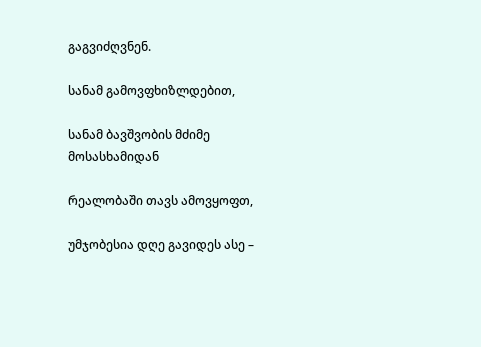გაგვიძღვნენ.

სანამ გამოვფხიზლდებით,

სანამ ბავშვობის მძიმე მოსასხამიდან

რეალობაში თავს ამოვყოფთ,

უმჯობესია დღე გავიდეს ასე –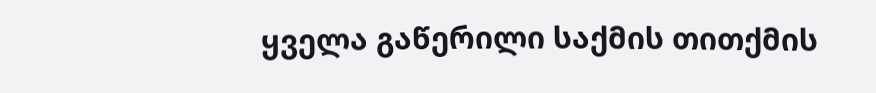ყველა გაწერილი საქმის თითქმის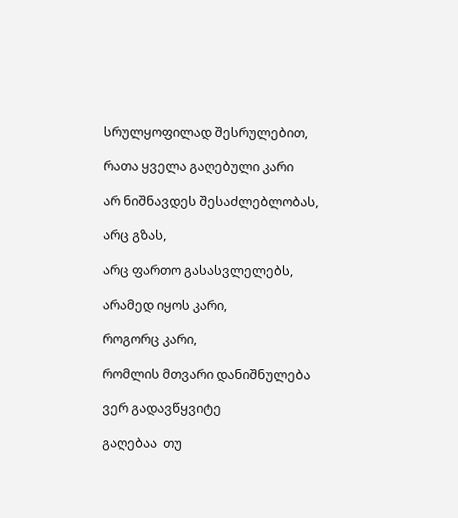სრულყოფილად შესრულებით,

რათა ყველა გაღებული კარი

არ ნიშნავდეს შესაძლებლობას,

არც გზას,

არც ფართო გასასვლელებს,

არამედ იყოს კარი,

როგორც კარი,

რომლის მთვარი დანიშნულება

ვერ გადავწყვიტე

გაღებაა  თუ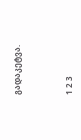გადაკეტვა.



1 2 3